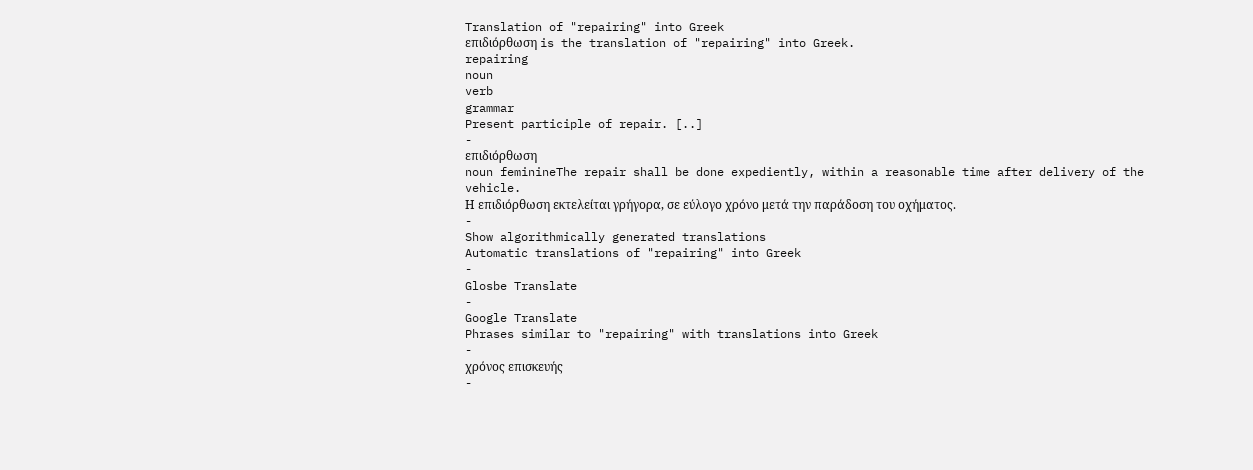Translation of "repairing" into Greek
επιδιόρθωση is the translation of "repairing" into Greek.
repairing
noun
verb
grammar
Present participle of repair. [..]
-
επιδιόρθωση
noun feminineThe repair shall be done expediently, within a reasonable time after delivery of the vehicle.
Η επιδιόρθωση εκτελείται γρήγορα, σε εύλογο χρόνο μετά την παράδοση του οχήματος.
-
Show algorithmically generated translations
Automatic translations of "repairing" into Greek
-
Glosbe Translate
-
Google Translate
Phrases similar to "repairing" with translations into Greek
-
χρόνος επισκευής
-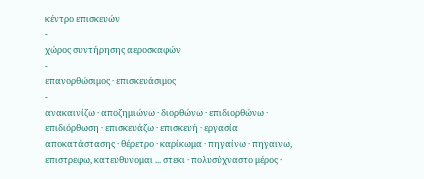κέντρο επισκευών
-
χώρος συντήρησης αεροσκαφών
-
επανορθώσιμος · επισκευάσιμος
-
ανακαινίζω · αποζημιώνω · διορθώνω · επιδιορθώνω · επιδιόρθωση · επισκευάζω · επισκευή · εργασία αποκατάστασης · θέρετρο · καρίκωμα · πηγαίνω · πηγαινω, επιστρεφω, κατευθυνομαι ... στεκι · πολυσύχναστο μέρος ·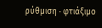ρύθμιση · φτιάξιμο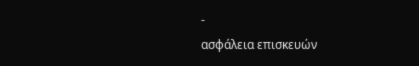-
ασφάλεια επισκευών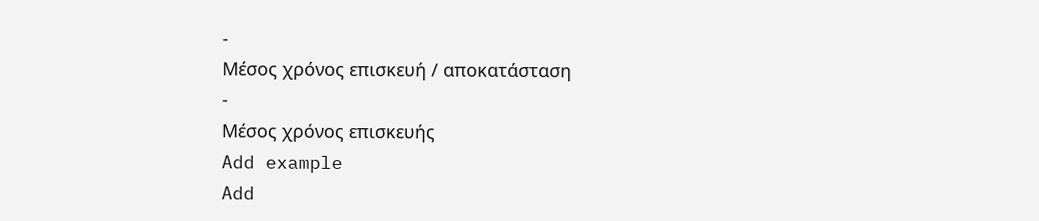-
Μέσος χρόνος επισκευή / αποκατάσταση
-
Μέσος χρόνος επισκευής
Add example
Add